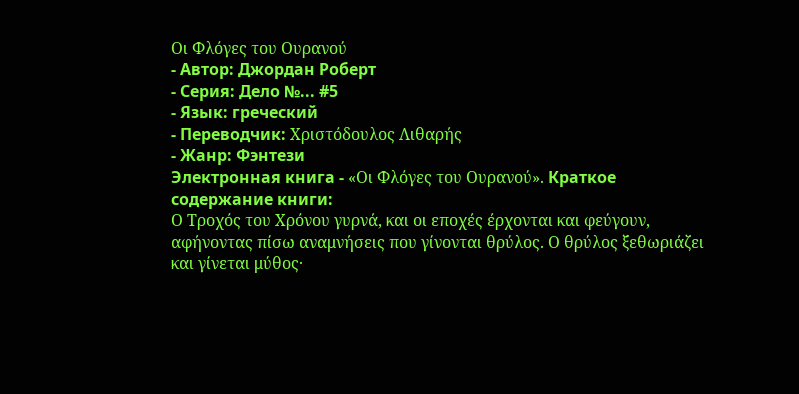Οι Φλόγες του Ουρανού
- Автор: Джордан Роберт
- Серия: Дело №... #5
- Язык: греческий
- Переводчик: Χριστόδουλος Λιθαρής
- Жанр: Фэнтези
Электронная книга - «Οι Φλόγες του Ουρανού». Краткое содержание книги:
Ο Τροχός του Χρόνου γυρνά, και οι εποχές έρχονται και φεύγουν, αφήνοντας πίσω αναμνήσεις που γίνονται θρύλος. Ο θρύλος ξεθωριάζει και γίνεται μύθος·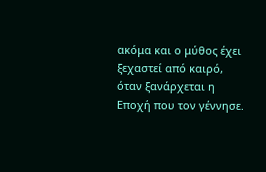ακόμα και ο μύθος έχει ξεχαστεί από καιρό, όταν ξανάρχεται η Εποχή που τον γέννησε.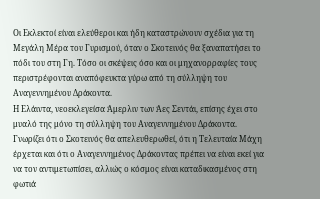Οι Εκλεκτοί είναι ελεύθεροι και ήδη καταστρώνουν σχέδια για τη Μεγάλη Μέρα του Γυρισμού, όταν ο Σκοτεινός θα ξαναπατήσει το πόδι του στη Γη. Τόσο οι σκέψεις όσο και οι μηχανορραφίες τους περιστρέφονται αναπόφευκτα γύρω από τη σύλληψη του Αναγεννημένου Δράκοντα.
Η Ελάιντα, νεοεκλεγείσα Άμερλιν των Άες Σεντάι, επίσης έχει στο μυαλό της μόνο τη σύλληψη του Αναγεννημένου Δράκοντα. Γνωρίζει ότι ο Σκοτεινός θα απελευθερωθεί, ότι η Τελευταία Μάχη έρχεται και ότι ο Αναγεννημένος Δράκοντας πρέπει να είναι εκεί για να τον αντιμετωπίσει, αλλιώς ο κόσμος είναι καταδικασμένος στη φωτιά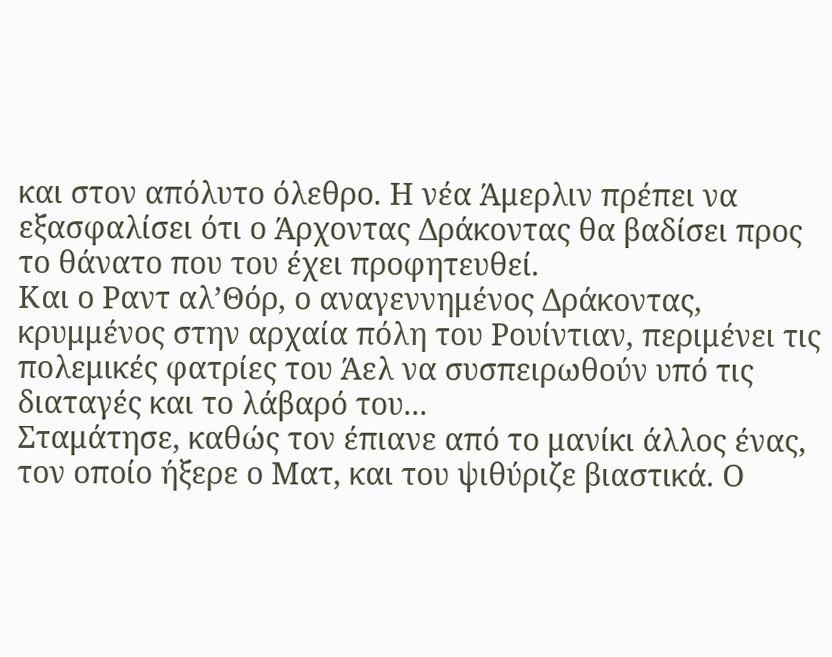και στον απόλυτο όλεθρο. Η νέα Άμερλιν πρέπει να εξασφαλίσει ότι ο Άρχοντας Δράκοντας θα βαδίσει προς το θάνατο που του έχει προφητευθεί.
Και ο Ραντ αλ’Θόρ, ο αναγεννημένος Δράκοντας, κρυμμένος στην αρχαία πόλη του Ρουίντιαν, περιμένει τις πολεμικές φατρίες του Άελ να συσπειρωθούν υπό τις διαταγές και το λάβαρό του...
Σταμάτησε, καθώς τον έπιανε από το μανίκι άλλος ένας, τον οποίο ήξερε ο Ματ, και του ψιθύριζε βιαστικά. Ο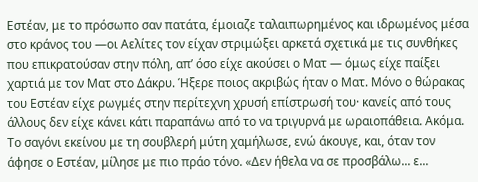Εστέαν, με το πρόσωπο σαν πατάτα, έμοιαζε ταλαιπωρημένος και ιδρωμένος μέσα στο κράνος του —οι Αελίτες τον είχαν στριμώξει αρκετά σχετικά με τις συνθήκες που επικρατούσαν στην πόλη, απ’ όσο είχε ακούσει ο Ματ — όμως είχε παίξει χαρτιά με τον Ματ στο Δάκρυ. Ήξερε ποιος ακριβώς ήταν ο Ματ. Μόνο ο θώρακας του Εστέαν είχε ρωγμές στην περίτεχνη χρυσή επίστρωσή του· κανείς από τους άλλους δεν είχε κάνει κάτι παραπάνω από το να τριγυρνά με ωραιοπάθεια. Ακόμα.
Το σαγόνι εκείνου με τη σουβλερή μύτη χαμήλωσε, ενώ άκουγε, και, όταν τον άφησε ο Εστέαν, μίλησε με πιο πράο τόνο. «Δεν ήθελα να σε προσβάλω... ε...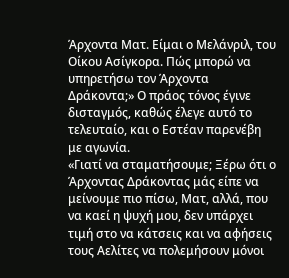Άρχοντα Ματ. Είμαι ο Μελάνριλ, του Οίκου Ασίγκορα. Πώς μπορώ να υπηρετήσω τον Άρχοντα Δράκοντα;» Ο πράος τόνος έγινε δισταγμός, καθώς έλεγε αυτό το τελευταίο, και ο Εστέαν παρενέβη με αγωνία.
«Γιατί να σταματήσουμε; Ξέρω ότι ο Άρχοντας Δράκοντας μάς είπε να μείνουμε πιο πίσω, Ματ, αλλά, που να καεί η ψυχή μου, δεν υπάρχει τιμή στο να κάτσεις και να αφήσεις τους Αελίτες να πολεμήσουν μόνοι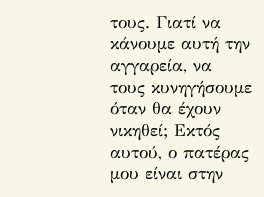τους. Γιατί να κάνουμε αυτή την αγγαρεία, να τους κυνηγήσουμε όταν θα έχουν νικηθεί; Εκτός αυτού, ο πατέρας μου είναι στην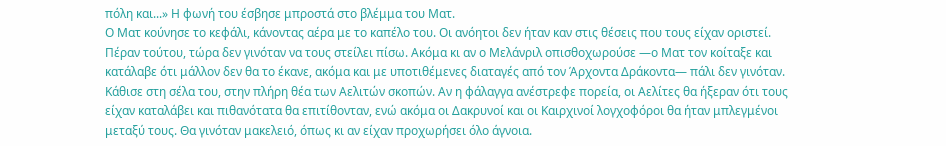πόλη και...» Η φωνή του έσβησε μπροστά στο βλέμμα του Ματ.
Ο Ματ κούνησε το κεφάλι, κάνοντας αέρα με το καπέλο του. Οι ανόητοι δεν ήταν καν στις θέσεις που τους είχαν οριστεί. Πέραν τούτου, τώρα δεν γινόταν να τους στείλει πίσω. Ακόμα κι αν ο Μελάνριλ οπισθοχωρούσε —ο Ματ τον κοίταξε και κατάλαβε ότι μάλλον δεν θα το έκανε, ακόμα και με υποτιθέμενες διαταγές από τον Άρχοντα Δράκοντα― πάλι δεν γινόταν. Κάθισε στη σέλα του, στην πλήρη θέα των Αελιτών σκοπών. Αν η φάλαγγα ανέστρεφε πορεία, οι Αελίτες θα ήξεραν ότι τους είχαν καταλάβει και πιθανότατα θα επιτίθονταν, ενώ ακόμα οι Δακρυνοί και οι Καιρχινοί λογχοφόροι θα ήταν μπλεγμένοι μεταξύ τους. Θα γινόταν μακελειό, όπως κι αν είχαν προχωρήσει όλο άγνοια.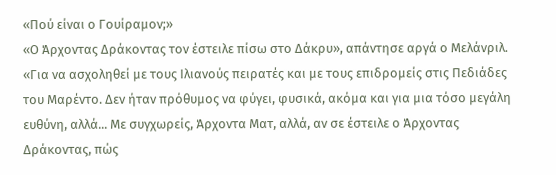«Πού είναι ο Γουίραμον;»
«Ο Άρχοντας Δράκοντας τον έστειλε πίσω στο Δάκρυ», απάντησε αργά ο Μελάνριλ. «Για να ασχοληθεί με τους Ιλιανούς πειρατές και με τους επιδρομείς στις Πεδιάδες του Μαρέντο. Δεν ήταν πρόθυμος να φύγει, φυσικά, ακόμα και για μια τόσο μεγάλη ευθύνη, αλλά... Με συγχωρείς, Άρχοντα Ματ, αλλά, αν σε έστειλε ο Άρχοντας Δράκοντας, πώς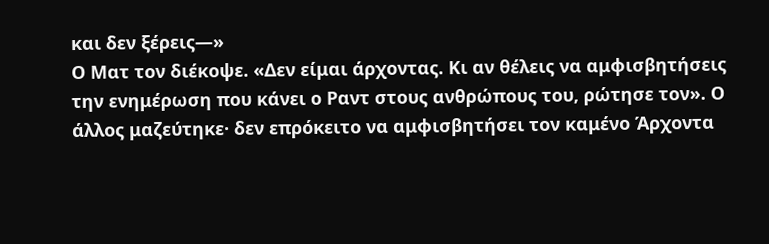και δεν ξέρεις―»
Ο Ματ τον διέκοψε. «Δεν είμαι άρχοντας. Κι αν θέλεις να αμφισβητήσεις την ενημέρωση που κάνει ο Ραντ στους ανθρώπους του, ρώτησε τον». Ο άλλος μαζεύτηκε· δεν επρόκειτο να αμφισβητήσει τον καμένο Άρχοντα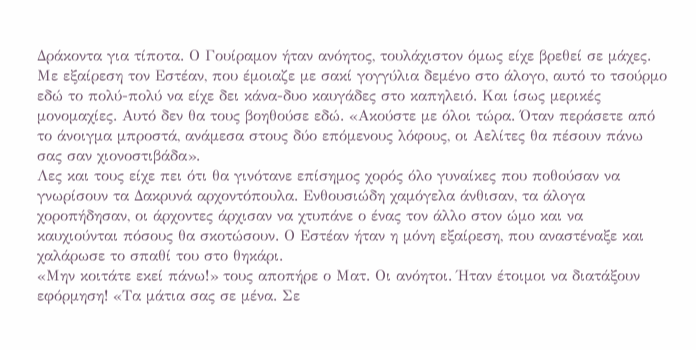Δράκοντα για τίποτα. Ο Γουίραμον ήταν ανόητος, τουλάχιστον όμως είχε βρεθεί σε μάχες. Με εξαίρεση τον Εστέαν, που έμοιαζε με σακί γογγύλια δεμένο στο άλογο, αυτό το τσούρμο εδώ το πολύ-πολύ να είχε δει κάνα-δυο καυγάδες στο καπηλειό. Και ίσως μερικές μονομαχίες. Αυτό δεν θα τους βοηθούσε εδώ. «Ακούστε με όλοι τώρα. Όταν περάσετε από το άνοιγμα μπροστά, ανάμεσα στους δύο επόμενους λόφους, οι Αελίτες θα πέσουν πάνω σας σαν χιονοστιβάδα».
Λες και τους είχε πει ότι θα γινότανε επίσημος χορός όλο γυναίκες που ποθούσαν να γνωρίσουν τα Δακρυνά αρχοντόπουλα. Ενθουσιώδη χαμόγελα άνθισαν, τα άλογα χοροπήδησαν, οι άρχοντες άρχισαν να χτυπάνε ο ένας τον άλλο στον ώμο και να καυχιούνται πόσους θα σκοτώσουν. Ο Εστέαν ήταν η μόνη εξαίρεση, που αναστέναξε και χαλάρωσε το σπαθί του στο θηκάρι.
«Μην κοιτάτε εκεί πάνω!» τους αποπήρε ο Ματ. Οι ανόητοι. Ήταν έτοιμοι να διατάξουν εφόρμηση! «Τα μάτια σας σε μένα. Σε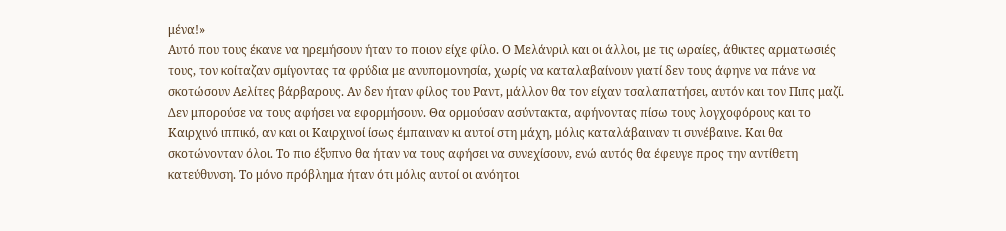μένα!»
Αυτό που τους έκανε να ηρεμήσουν ήταν το ποιον είχε φίλο. Ο Μελάνριλ και οι άλλοι, με τις ωραίες, άθικτες αρματωσιές τους, τον κοίταζαν σμίγοντας τα φρύδια με ανυπομονησία, χωρίς να καταλαβαίνουν γιατί δεν τους άφηνε να πάνε να σκοτώσουν Αελίτες βάρβαρους. Αν δεν ήταν φίλος του Ραντ, μάλλον θα τον είχαν τσαλαπατήσει, αυτόν και τον Πιπς μαζί.
Δεν μπορούσε να τους αφήσει να εφορμήσουν. Θα ορμούσαν ασύντακτα, αφήνοντας πίσω τους λογχοφόρους και το Καιρχινό ιππικό, αν και οι Καιρχινοί ίσως έμπαιναν κι αυτοί στη μάχη, μόλις καταλάβαιναν τι συνέβαινε. Και θα σκοτώνονταν όλοι. Το πιο έξυπνο θα ήταν να τους αφήσει να συνεχίσουν, ενώ αυτός θα έφευγε προς την αντίθετη κατεύθυνση. Το μόνο πρόβλημα ήταν ότι μόλις αυτοί οι ανόητοι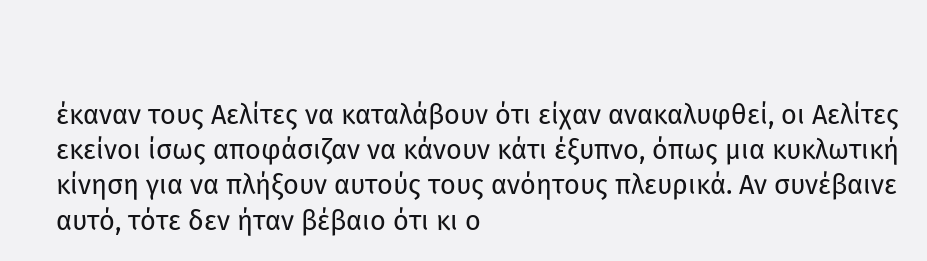έκαναν τους Αελίτες να καταλάβουν ότι είχαν ανακαλυφθεί, οι Αελίτες εκείνοι ίσως αποφάσιζαν να κάνουν κάτι έξυπνο, όπως μια κυκλωτική κίνηση για να πλήξουν αυτούς τους ανόητους πλευρικά. Αν συνέβαινε αυτό, τότε δεν ήταν βέβαιο ότι κι ο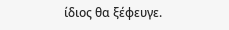ίδιος θα ξέφευγε.